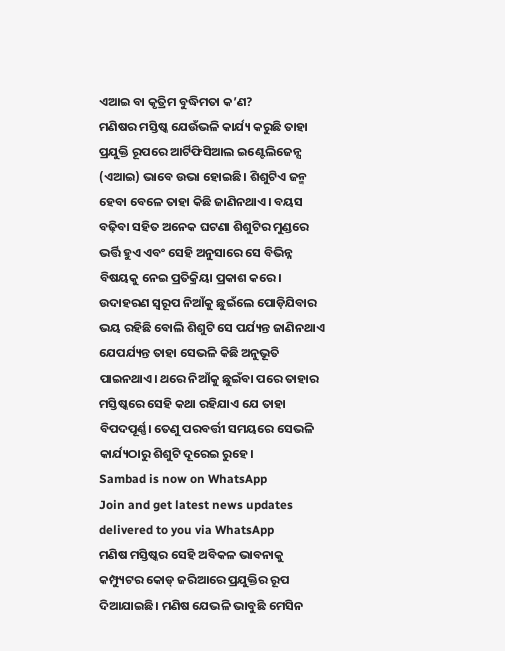ଏଆଇ ବା କୃତ୍ରିମ ବୁଦ୍ଧିମତା କ’ଣ?
ମଣିଷର ମସ୍ତିଷ୍କ ଯେଉଁଭଳି କାର୍ଯ୍ୟ କରୁଛି ତାହା ପ୍ରଯୁକ୍ତି ରୂପରେ ଆର୍ଟିଫିସିଆଲ ଇଣ୍ଟେଲିଜେନ୍ସ (ଏଆଇ) ଭାବେ ଉଭା ହୋଇଛି। ଶିଶୁଟିଏ ଜନ୍ମ ହେବା ବେଳେ ତାହା କିଛି ଜାଣିନଥାଏ। ବୟସ ବଢ଼ିବା ସହିତ ଅନେକ ଘଟଣା ଶିଶୁଟିର ମୁଣ୍ଡରେ ଭର୍ତ୍ତି ହୁଏ ଏବଂ ସେହି ଅନୁସାରେ ସେ ବିଭିନ୍ନ ବିଷୟକୁ ନେଇ ପ୍ରତିକ୍ରିୟା ପ୍ରକାଶ କରେ। ଉଦାହରଣ ସ୍ବରୂପ ନିଆଁକୁ ଛୁଇଁଲେ ପୋଡ଼ିଯିବାର ଭୟ ରହିଛି ବୋଲି ଶିଶୁଟି ସେ ପର୍ଯ୍ୟନ୍ତ ଜାଣିନଥାଏ ଯେପର୍ଯ୍ୟନ୍ତ ତାହା ସେଭଳି କିଛି ଅନୁଭୂତି ପାଇନଥାଏ। ଥରେ ନିଆଁକୁ ଛୁଇଁବା ପରେ ତାହାର ମସ୍ତିଷ୍କରେ ସେହି କଥା ରହିଯାଏ ଯେ ତାହା ବିପଦପୂର୍ଣ୍ଣ। ତେଣୁ ପରବର୍ତ୍ତୀ ସମୟରେ ସେଭଳି କାର୍ଯ୍ୟଠାରୁ ଶିଶୁଟି ଦୂରେଇ ରୁହେ।
Sambad is now on WhatsApp
Join and get latest news updates delivered to you via WhatsApp
ମଣିଷ ମସ୍ତିଷ୍କର ସେହି ଅବିକଳ ଭାବନାକୁ କମ୍ପ୍ୟୁଟର କୋଡ୍ ଜରିଆରେ ପ୍ରଯୁକ୍ତିର ରୂପ ଦିଆଯାଇଛି। ମଣିଷ ଯେଭଳି ଭାବୁଛି ମେସିନ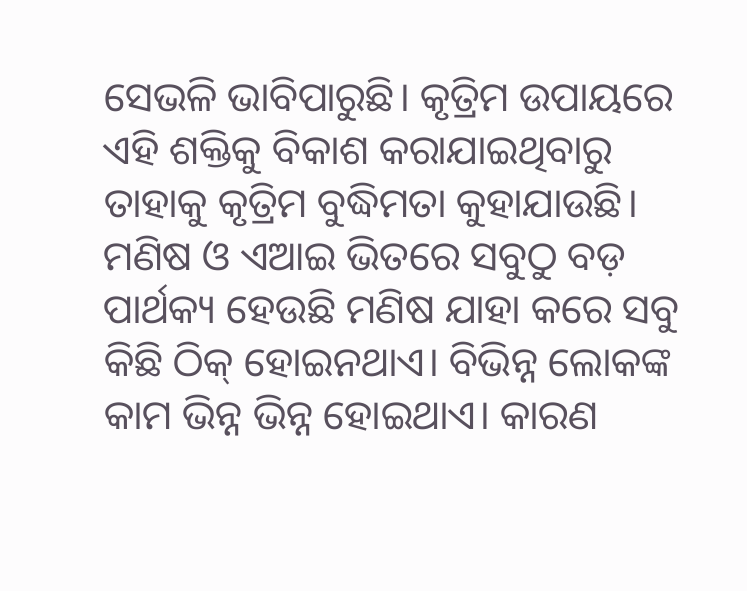ସେଭଳି ଭାବିପାରୁଛି। କୃତ୍ରିମ ଉପାୟରେ ଏହି ଶକ୍ତିକୁ ବିକାଶ କରାଯାଇଥିବାରୁ ତାହାକୁ କୃତ୍ରିମ ବୁଦ୍ଧିମତା କୁହାଯାଉଛି। ମଣିଷ ଓ ଏଆଇ ଭିତରେ ସବୁଠୁ ବଡ଼ ପାର୍ଥକ୍ୟ ହେଉଛି ମଣିଷ ଯାହା କରେ ସବୁ କିଛି ଠିକ୍ ହୋଇନଥାଏ। ବିଭିନ୍ନ ଲୋକଙ୍କ କାମ ଭିନ୍ନ ଭିନ୍ନ ହୋଇଥାଏ। କାରଣ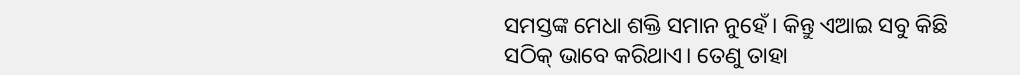ସମସ୍ତଙ୍କ ମେଧା ଶକ୍ତି ସମାନ ନୁହେଁ। କିନ୍ତୁ ଏଆଇ ସବୁ କିଛି ସଠିକ୍ ଭାବେ କରିଥାଏ। ତେଣୁ ତାହା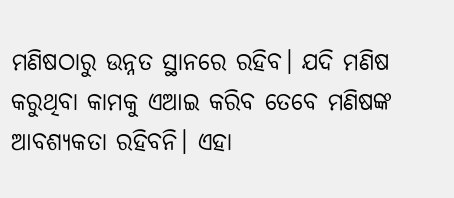ମଣିଷଠାରୁ ଉନ୍ନତ ସ୍ଥାନରେ ରହିବ। ଯଦି ମଣିଷ କରୁଥିବା କାମକୁ ଏଆଇ କରିବ ତେବେ ମଣିଷଙ୍କ ଆବଶ୍ୟକତା ରହିବନି। ଏହା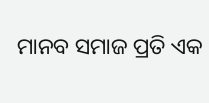ମାନବ ସମାଜ ପ୍ରତି ଏକ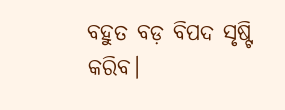ବହୁତ ବଡ଼ ବିପଦ ସୃଷ୍ଟି କରିବ।